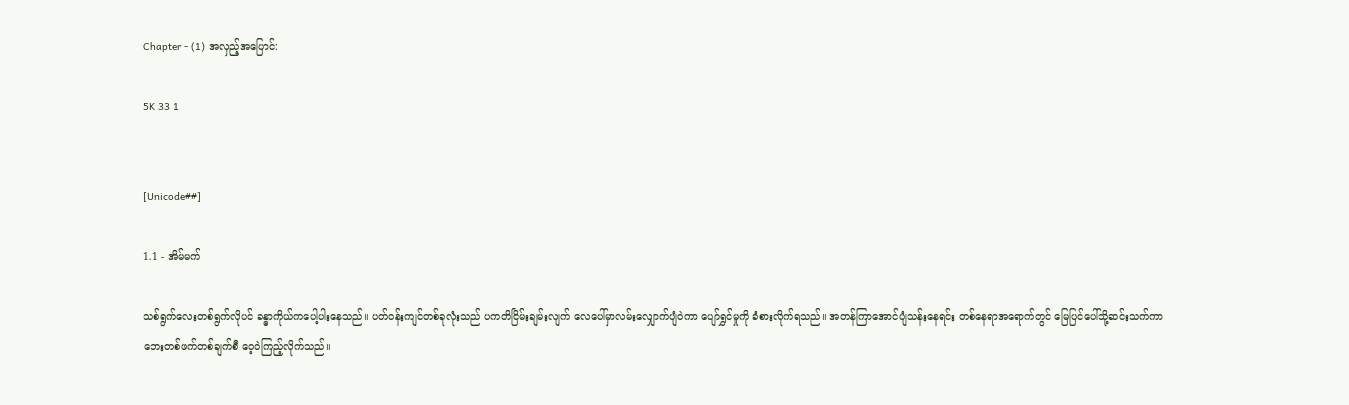Chapter - (1) အလှည့်အပြောင်:

5K 33 1


[Unicode##]

1.1 - အိမ်မက်

သစ်ရွက်လေးတစ်ရွက်လိုပင် ခန္ဓာကိုယ်ကပေါ့ပါးနေသည်။ ပတ်ဝန်းကျင်တစ်ခုလုံးသည် ပကတိငြိမ်းချမ်းလျက် လေပေါ်မှာလမ်းလျှောက်ပျံဝဲကာ ပျော်ရွှင်မှုကို ခံစားလိုက်ရသည်။ အတန်ကြာအောင်ပျံသန်းနေရင်း တစ်နေရာအရောက်တွင် မြေပြင်ပေါ်သို့ဆင်းသက်ကာ ဘေးတစ်ဖက်တစ်ချက်စီ ဝေ့ဝဲကြည့်လိုက်သည်။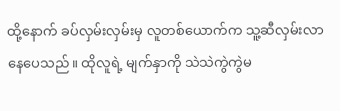ထို့နောက် ခပ်လှမ်းလှမ်းမှ လူတစ်ယောက်က သူ့ဆီလှမ်းလာနေပေသည်။ ထိုလူရဲ့ မျက်နှာကို သဲသဲကွဲကွဲမ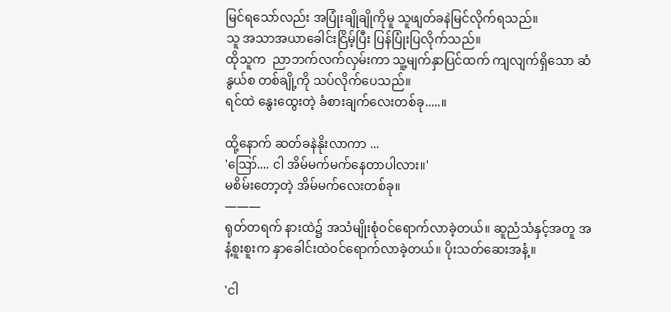မြင်ရသော်လည်း အပြုံးချိုချိုကိုမူ သူဖျတ်ခနဲမြင်လိုက်ရသည်။
သူ အသာအယာခေါင်းငြိမ့်ပြီး ပြန်ပြုံးပြလိုက်သည်။
ထိုသူက  ညာဘက်လက်လှမ်းကာ သူ့မျက်နှာပြင်ထက် ကျလျက်ရှိသော ဆံနွယ်စ တစ်ချို့ကို သပ်လိုက်ပေသည်။
ရင်ထဲ နွေးထွေးတဲ့ ခံစားချက်လေးတစ်ခု.....။

ထို့နောက် ဆတ်ခနဲနိုးလာကာ ...
'ဪ.... ငါ အိမ်မက်မက်နေတာပါလား။'
မစိမ်းတော့တဲ့ အိမ်မက်လေးတစ်ခု။
———
ရုတ်တရက် နားထဲ၌ အသံမျိုးစုံဝင်ရောက်လာခဲ့တယ်။ ဆူညံသံနှင့်အတူ အနံ့စူးစူးက နှာခေါင်းထဲဝင်ရောက်လာခဲ့တယ်။ ပိုးသတ်ဆေးအနံ့။

'ငါ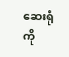ဆေးရုံကို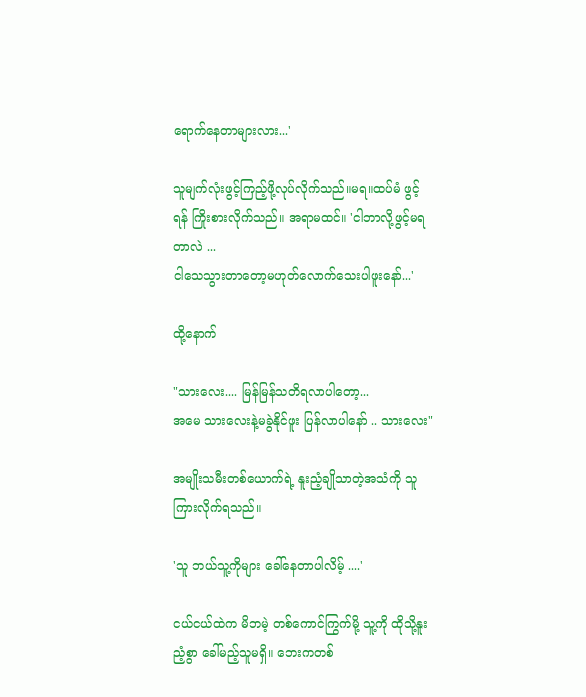ရောက်နေတာများလား...'

သူမျက်လုံးဖွင့်ကြည့်ဖို့လုပ်လိုက်သည်။မရ။ထပ်မံ ဖွင့်ရန် ကြိုးစားလိုက်သည်။ အရာမထင်။ 'ငါဘာလို့ဖွင့်မရတာလဲ ...
ငါသေသွားတာတော့မဟုတ်လောက်သေးပါဖူးနော်...'

ထို့နောက်

"သားလေး.... မြန်မြန်သတိရလာပါတော့...
အမေ သားလေးနဲ့မခွဲနိုင်ဖူး ပြန်လာပါနော် .. သားလေး"

အမျိုးသမီးတစ်ယောက်ရဲ့ နူးညံ့ချိုသာတဲ့အသံကို သူကြားလိုက်ရသည်။

'သူ ဘယ်သူ့ကိုများ ခေါ်နေတာပါလိမ့် ....'

ငယ်ငယ်ထဲက မိဘမဲ့ တစ်ကောင်ကြွက်မို့ သူ့ကို ထိုသို့နူးညံ့စွာ ခေါ်မည့်သူမရှိ။ ဘေးကတစ်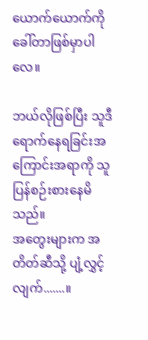ယောက်ယောက်ကို ခေါ်တာဖြစ်မှာပါလေ။

ဘယ်လိုဖြစ်ပြီး သူဒီရောက်နေရခြင်းအကြောင်းအရာကို သူပြန်စဉ်းစားနေမိသည်။
အတွေးများက အတိတ်ဆီသို့ ပျံ့လွှင့်လျက်.......။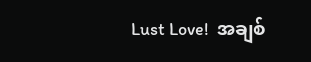Lust Love!  အချစ်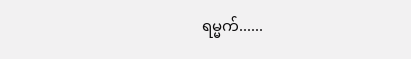ရမ္မက်......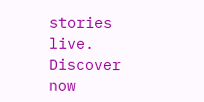stories live. Discover now